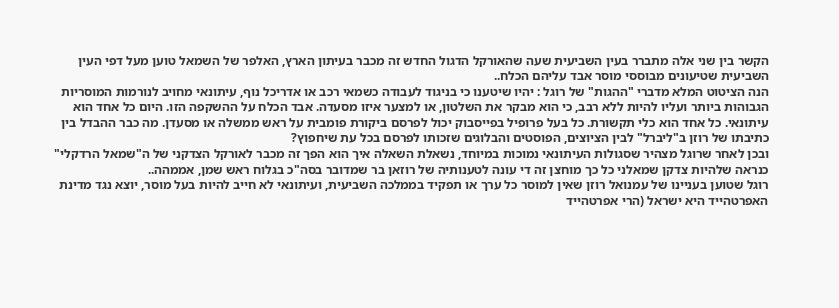הקשר בין שני אלה מתברר בעין השביעית שעה שהאורקל הדגול החדש זה מכבר בעיתון הארץ, האלפר של השמאל טוען מעל דפי העין השביעית שטיעונים מבוססי מוסר אבד עליהם הכלח..
הנה הציטוט המלא מדברי "ההגות" של רוגל : יהיו שיטענו כי בניגוד לעבודה כשמאי רכב או אדריכל נוף, עיתונאי מחויב לנורמות המוסריות הגבוהות ביותר ועליו להיות ללא רבב, כי הוא מבקר את השלטון, או למצער איזו מסעדה. אבד הכלח על ההשקפה הזו. היום כל אחד הוא עיתונאי. כל אחד הוא כלי תקשורת. כל בעל פרופיל בפייסבוק יכול לפרסם ביקורת פומבית על ראש ממשלה או מסעדן. מה כבר ההבדל בין כתיבתו של רוזן ב"ליברל" לבין הציוצים, הפוסטים והבלוגים שזכותו לפרסם בכל עת שיחפוץ?
ובכן לאחר שרוגל מצהיר שסגולות העיתונאי נמוכות במיוחד, נשאלת השאלה איך הוא הפך זה מכבר לאורקל הצדקני של ה"שמאל הרדקלי" כנראה שלהיות צדקן שמאלני כל כך מוחצן זה די עונה לטענותיה של רוזאן בר שמדובר בסה"כ בגלוח ראש שמן, אממהה..
רוגל שטוען בעניינו של עמנואל רוזן שאין למוסר כל ערך או תפקיד בממלכה השביעית, ועיתונאי לא חייב להיות בעל מוסר, יוצא נגד מדינת האפרטהייד היא ישראל (הרי אפרטהייד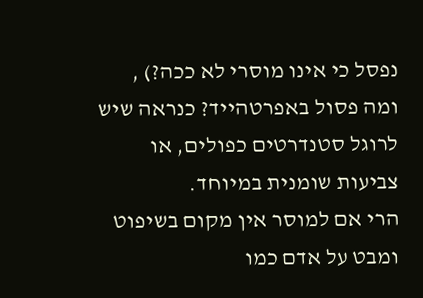נפסל כי אינו מוסרי לא ככה?) , ומה פסול באפרטהייד? כנראה שיש לרוגל סטנדרטים כפולים, או צביעות שומנית במיוחד.
הרי אם למוסר אין מקום בשיפוט ומבט על אדם כמו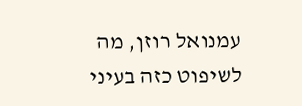עמנואל רוזן, מה לשיפוט כזה בעיני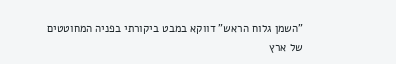"השמן גלוח הראש" דווקא במבט ביקורתי בפניה המחוטטים של ארץ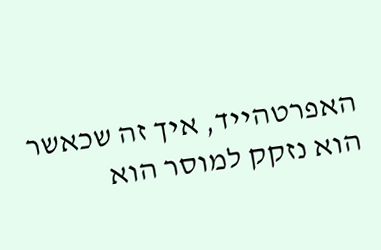האפרטהייד, איך זה שכאשר הוא נזקק למוסר הוא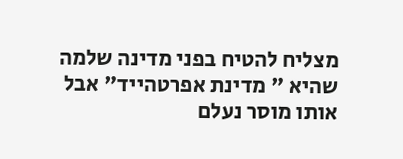מצליח להטיח בפני מדינה שלמה שהיא " מדינת אפרטהייד" אבל אותו מוסר נעלם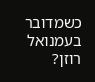כשמדובר בעמנואל רוזן?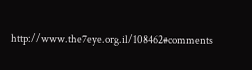http://www.the7eye.org.il/108462#comments